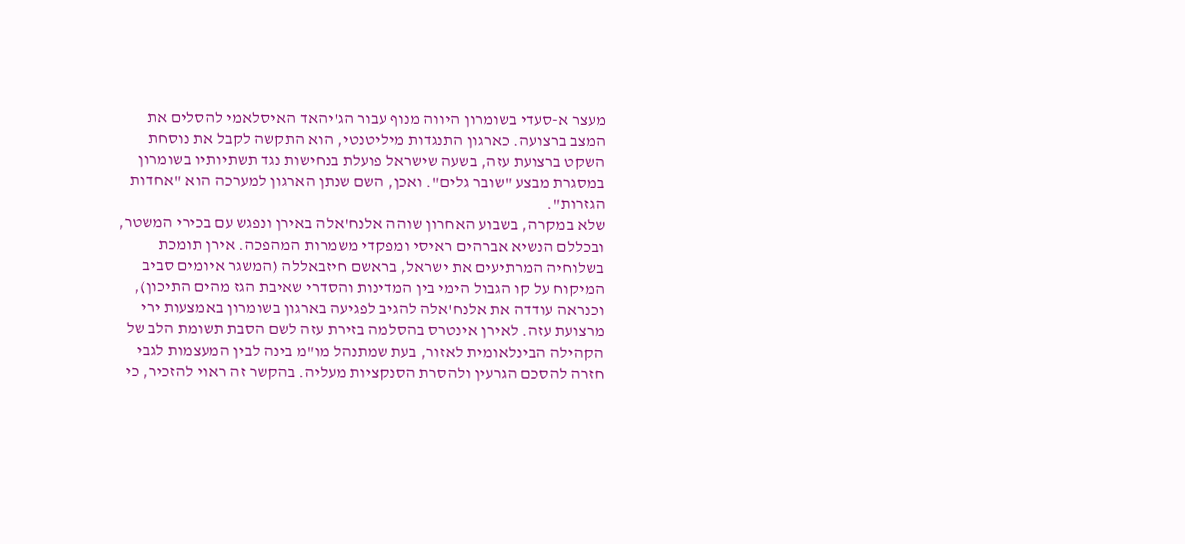מעצר א-סעדי בשומרון היווה מנוף עבור הג'יהאד האיסלאמי להסלים את המצב ברצועה. כארגון התנגדות מיליטנטי, הוא התקשה לקבל את נוסחת השקט ברצועת עזה, בשעה שישראל פועלת בנחישות נגד תשתיותיו בשומרון במסגרת מבצע "שובר גלים". ואכן, השם שנתן הארגון למערכה הוא "אחדות הגזרות".
שלא במקרה, בשבוע האחרון שוהה אלנח'אלה באירן ונפגש עם בכירי המשטר, ובכללם הנשיא אברהים ראיסי ומפקדי משמרות המהפכה. אירן תומכת בשלוחיה המרתיעים את ישראל, בראשם חיזבאללה (המשגר איומים סביב המיקוח על קו הגבול הימי בין המדינות והסדרי שאיבת הגז מהים התיכון), וכנראה עודדה את אלנח'אלה להגיב לפגיעה בארגון בשומרון באמצעות ירי מרצועת עזה. לאירן אינטרס בהסלמה בזירת עזה לשם הסבת תשומת הלב של הקהילה הבינלאומית לאזור, בעת שמתנהל מו"מ בינה לבין המעצמות לגבי חזרה להסכם הגרעין ולהסרת הסנקציות מעליה. בהקשר זה ראוי להזכיר, כי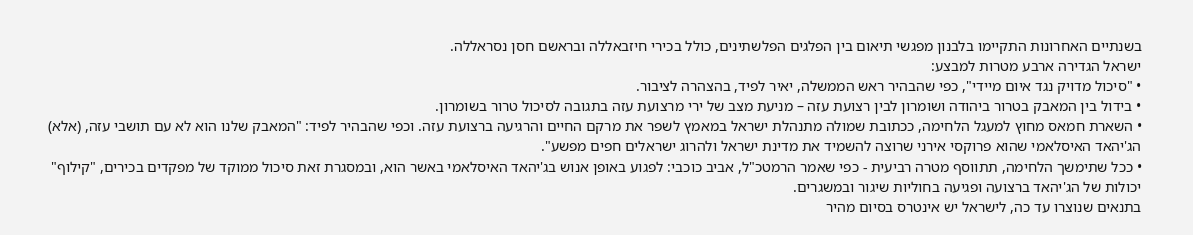בשנתיים האחרונות התקיימו בלבנון מפגשי תיאום בין הפלגים הפלשתינים, כולל בכירי חיזבאללה ובראשם חסן נסראללה.
ישראל הגדירה ארבע מטרות למבצע:
• "סיכול מדויק נגד איום מיידי", כפי שהבהיר ראש הממשלה, יאיר לפיד, בהצהרה לציבור.
• בידול בין המאבק בטרור ביהודה ושומרון לבין רצועת עזה – מניעת מצב של ירי מרצועת עזה בתגובה לסיכול טרור בשומרון.
• השארת חמאס מחוץ למעגל הלחימה, ככתובת שמולה מתנהלת ישראל במאמץ לשפר את מרקם החיים והרגיעה ברצועת עזה. וכפי שהבהיר לפיד: "המאבק שלנו הוא לא עם תושבי עזה, (אלא) הג'יהאד האיסלאמי שהוא פרוקסי אירני שרוצה להשמיד את מדינת ישראל ולהרוג ישראלים חפים מפשע".
• ככל שתימשך הלחימה, תתווסף מטרה רביעית - כפי שאמר הרמטכ"ל, אביב כוכבי: לפגוע באופן אנוש בג'יהאד האיסלאמי באשר הוא, ובמסגרת זאת סיכול ממוקד של מפקדים בכירים, "קילוף" יכולות של הג'יהאד ברצועה ופגיעה בחוליות שיגור ובמשגרים.
בתנאים שנוצרו עד כה, לישראל יש אינטרס בסיום מהיר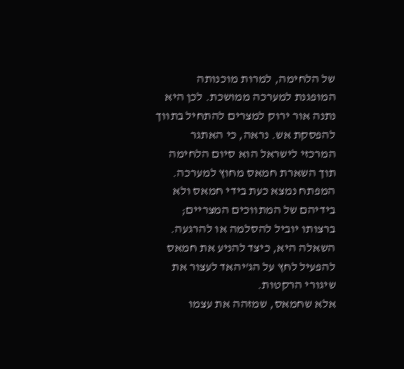של הלחימה, למרות מוכנותה המופגנת למערכה ממושכת. לכן היא נתנה אור ירוק למצרים להתחיל בתווך להפסקת אש. נראה, כי האתגר המרכזי לישראל הוא סיום הלחימה תוך השארת חמאס מחוץ למערכה. המפתח נמצא כעת בידי חמאס ולא בידיהם של המתווכים המצריים; ברצותו יוביל להסלמה או להרגעה. השאלה היא, כיצד להניע את חמאס להפעיל לחץ על הג'יהאד לעצור את שיגורי הרקטות.
אלא שחמאס, שמזהה את עצמו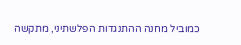כמוביל מחנה ההתנגדות הפלשתיני, מתקשה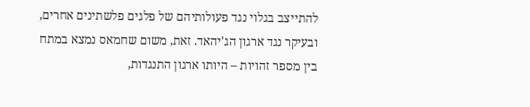להתייצב בגלוי נגד פעולותיהם של פלגים פלשתינים אחרים, ובעיקר נגד ארגון הג'יהאד. זאת, משום שחמאס נמצא במתח בין מספר זהויות – היותו ארגון התנגדות,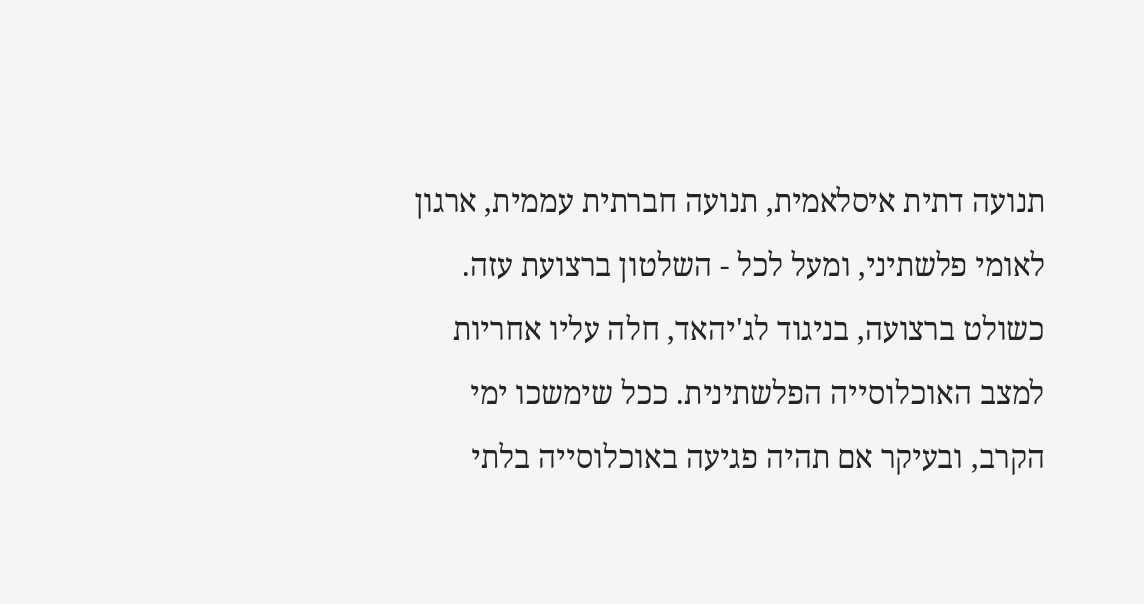תנועה דתית איסלאמית, תנועה חברתית עממית, ארגון לאומי פלשתיני, ומעל לכל - השלטון ברצועת עזה. כשולט ברצועה, בניגוד לג'יהאד, חלה עליו אחריות למצב האוכלוסייה הפלשתינית. ככל שימשכו ימי הקרב, ובעיקר אם תהיה פגיעה באוכלוסייה בלתי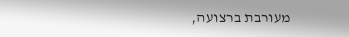מעורבת ברצועה,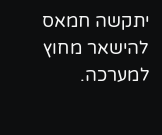יתקשה חמאס להישאר מחוץ למערכה.